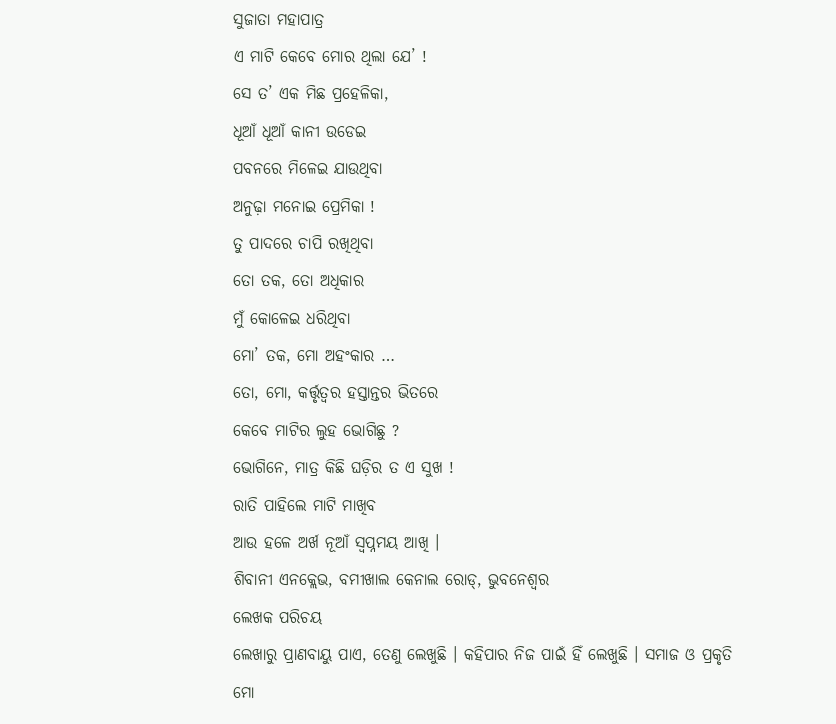ସୁଜାତା ମହାପାତ୍ର
ଏ ମାଟି କେବେ ମୋର ଥିଲା ଯେ’ !
ସେ ତ’ ଏକ ମିଛ ପ୍ରହେଳିକା,
ଧୂଆଁ ଧୂଆଁ କାନୀ ଉଡେଇ
ପବନରେ ମିଳେଇ ଯାଉଥିବା
ଅନୁଢ଼ା ମନୋଇ ପ୍ରେମିକା !
ତୁ ପାଦରେ ଚାପି ରଖିଥିବା
ତୋ ତକ, ତୋ ଅଧିକାର
ମୁଁ କୋଳେଇ ଧରିଥିବା
ମୋ’ ତକ, ମୋ ଅହଂକାର …
ତୋ, ମୋ, କର୍ତ୍ତୃତ୍ୱର ହସ୍ତାନ୍ତର ଭିତରେ
କେବେ ମାଟିର ଲୁହ ଭୋଗିଛୁ ?
ଭୋଗିନେ, ମାତ୍ର କିଛି ଘଡ଼ିର ତ ଏ ସୁଖ !
ରାତି ପାହିଲେ ମାଟି ମାଖିବ
ଆଉ ହଳେ ଅର୍ଖ ନୂଆଁ ସ୍ଵପ୍ନମୟ ଆଖି ।
ଶିବାନୀ ଏନକ୍ଲେଭ, ବମୀଖାଲ କେନାଲ ରୋଡ୍, ଭୁବନେଶ୍ୱର
ଲେଖକ ପରିଚୟ
ଲେଖାରୁ ପ୍ରାଣବାୟୁ ପାଏ, ତେଣୁ ଲେଖୁଛି । କହିପାର ନିଜ ପାଇଁ ହିଁ ଲେଖୁଛି । ସମାଜ ଓ ପ୍ରକୃତି ମୋ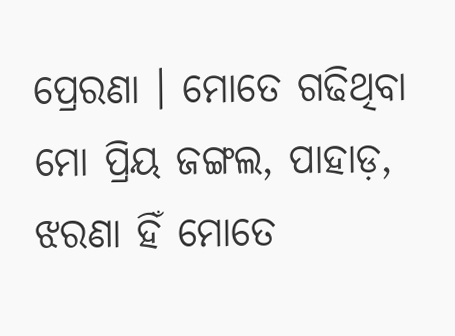ପ୍ରେରଣା । ମୋତେ ଗଢିଥିବା ମୋ ପ୍ରିୟ ଜଙ୍ଗଲ, ପାହାଡ଼, ଝରଣା ହିଁ ମୋତେ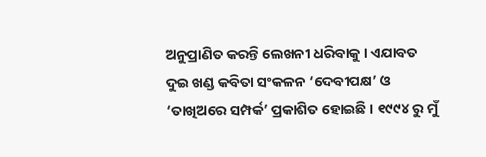ଅନୁପ୍ରାଣିତ କରନ୍ତି ଲେଖନୀ ଧରିବାକୁ । ଏଯାବତ ଦୁଇ ଖଣ୍ଡ କବିତା ସଂକଳନ ‘ଦେବୀପକ୍ଷ’ ଓ ‘ତାଖିଅରେ ସମ୍ପର୍କ’ ପ୍ରକାଶିତ ହୋଇଛି । ୧୯୯୪ ରୁ ମୁଁ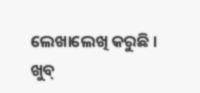ଲେଖାଲେଖି କରୁଛି ।
ଖୁବ୍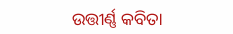ଉତ୍ତୀର୍ଣ୍ଣ କବିତା